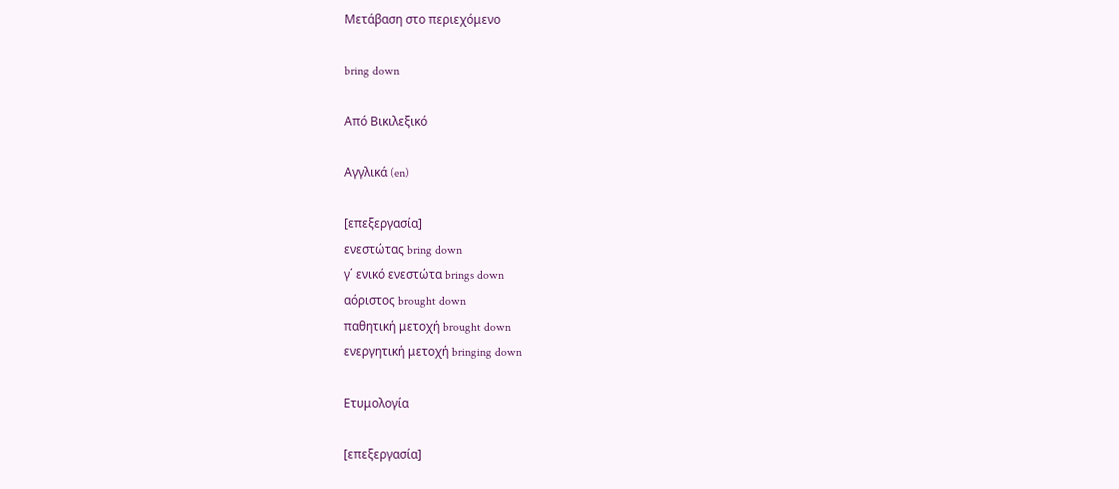Μετάβαση στο περιεχόμενο

bring down

Από Βικιλεξικό

Αγγλικά (en)

[επεξεργασία]
ενεστώτας bring down
γ΄ ενικό ενεστώτα brings down
αόριστος brought down
παθητική μετοχή brought down
ενεργητική μετοχή bringing down

Ετυμολογία

[επεξεργασία]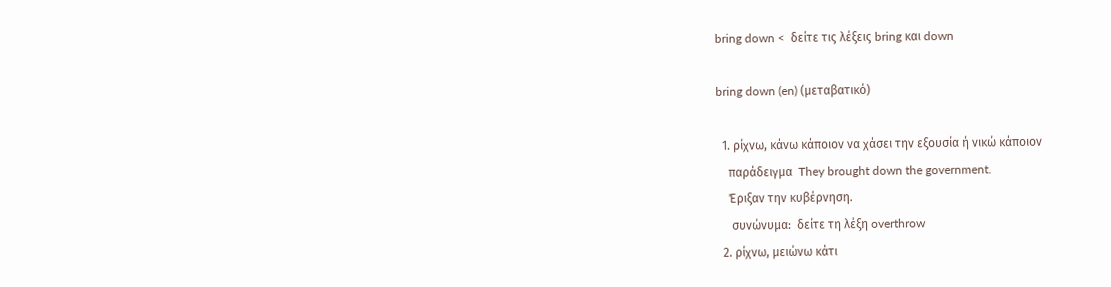bring down <  δείτε τις λέξεις bring και down

bring down (en) (μεταβατικό)

  1. ρίχνω, κάνω κάποιον να χάσει την εξουσία ή νικώ κάποιον
    παράδειγμα  They brought down the government.
    Έριξαν την κυβέρνηση.
     συνώνυμα:  δείτε τη λέξη overthrow
  2. ρίχνω, μειώνω κάτι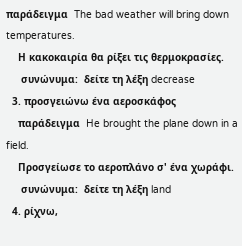παράδειγμα  The bad weather will bring down temperatures.
    Η κακοκαιρία θα ρίξει τις θερμοκρασίες.
     συνώνυμα:  δείτε τη λέξη decrease
  3. προσγειώνω ένα αεροσκάφος
    παράδειγμα  He brought the plane down in a field.
    Προσγείωσε το αεροπλάνο σ' ένα χωράφι.
     συνώνυμα:  δείτε τη λέξη land
  4. ρίχνω,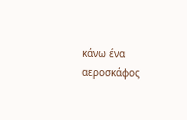κάνω ένα αεροσκάφος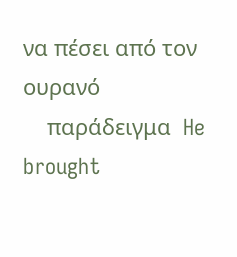να πέσει από τον ουρανό
    παράδειγμα  He brought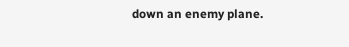down an enemy plane.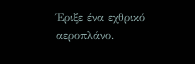Έριξε ένα εχθρικό αεροπλάνο.